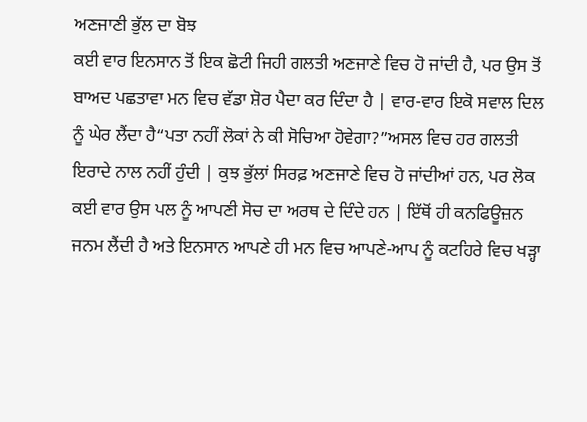ਅਣਜਾਣੀ ਭੁੱਲ ਦਾ ਬੋਝ
ਕਈ ਵਾਰ ਇਨਸਾਨ ਤੋਂ ਇਕ ਛੋਟੀ ਜਿਹੀ ਗਲਤੀ ਅਣਜਾਣੇ ਵਿਚ ਹੋ ਜਾਂਦੀ ਹੈ, ਪਰ ਉਸ ਤੋਂ ਬਾਅਦ ਪਛਤਾਵਾ ਮਨ ਵਿਚ ਵੱਡਾ ਸ਼ੋਰ ਪੈਦਾ ਕਰ ਦਿੰਦਾ ਹੈ | ਵਾਰ-ਵਾਰ ਇਕੋ ਸਵਾਲ ਦਿਲ ਨੂੰ ਘੇਰ ਲੈਂਦਾ ਹੈ“ਪਤਾ ਨਹੀਂ ਲੋਕਾਂ ਨੇ ਕੀ ਸੋਚਿਆ ਹੋਵੇਗਾ?”ਅਸਲ ਵਿਚ ਹਰ ਗਲਤੀ ਇਰਾਦੇ ਨਾਲ ਨਹੀਂ ਹੁੰਦੀ | ਕੁਝ ਭੁੱਲਾਂ ਸਿਰਫ਼ ਅਣਜਾਣੇ ਵਿਚ ਹੋ ਜਾਂਦੀਆਂ ਹਨ, ਪਰ ਲੋਕ ਕਈ ਵਾਰ ਉਸ ਪਲ ਨੂੰ ਆਪਣੀ ਸੋਚ ਦਾ ਅਰਥ ਦੇ ਦਿੰਦੇ ਹਨ | ਇੱਥੋਂ ਹੀ ਕਨਫਿਊਜ਼ਨ ਜਨਮ ਲੈਂਦੀ ਹੈ ਅਤੇ ਇਨਸਾਨ ਆਪਣੇ ਹੀ ਮਨ ਵਿਚ ਆਪਣੇ-ਆਪ ਨੂੰ ਕਟਹਿਰੇ ਵਿਚ ਖੜ੍ਹਾ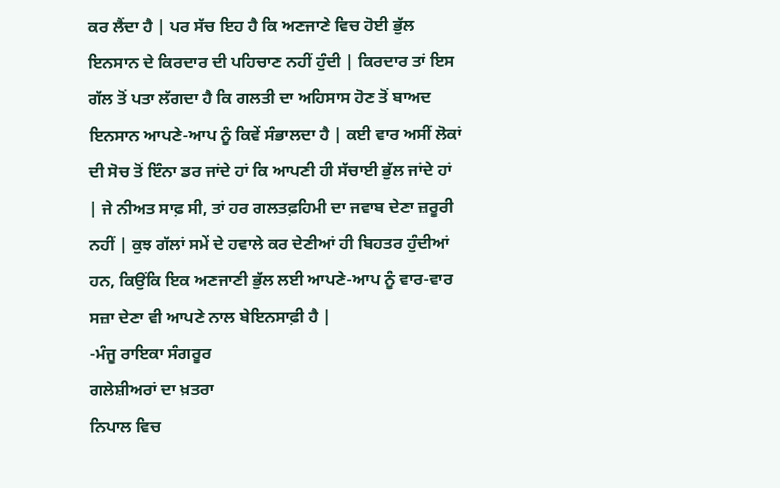ਕਰ ਲੈਂਦਾ ਹੈ | ਪਰ ਸੱਚ ਇਹ ਹੈ ਕਿ ਅਣਜਾਣੇ ਵਿਚ ਹੋਈ ਭੁੱਲ ਇਨਸਾਨ ਦੇ ਕਿਰਦਾਰ ਦੀ ਪਹਿਚਾਣ ਨਹੀਂ ਹੁੰਦੀ | ਕਿਰਦਾਰ ਤਾਂ ਇਸ ਗੱਲ ਤੋਂ ਪਤਾ ਲੱਗਦਾ ਹੈ ਕਿ ਗਲਤੀ ਦਾ ਅਹਿਸਾਸ ਹੋਣ ਤੋਂ ਬਾਅਦ ਇਨਸਾਨ ਆਪਣੇ-ਆਪ ਨੂੰ ਕਿਵੇਂ ਸੰਭਾਲਦਾ ਹੈ | ਕਈ ਵਾਰ ਅਸੀਂ ਲੋਕਾਂ ਦੀ ਸੋਚ ਤੋਂ ਇੰਨਾ ਡਰ ਜਾਂਦੇ ਹਾਂ ਕਿ ਆਪਣੀ ਹੀ ਸੱਚਾਈ ਭੁੱਲ ਜਾਂਦੇ ਹਾਂ | ਜੇ ਨੀਅਤ ਸਾਫ਼ ਸੀ, ਤਾਂ ਹਰ ਗਲਤਫ਼ਹਿਮੀ ਦਾ ਜਵਾਬ ਦੇਣਾ ਜ਼ਰੂਰੀ ਨਹੀਂ | ਕੁਝ ਗੱਲਾਂ ਸਮੇਂ ਦੇ ਹਵਾਲੇ ਕਰ ਦੇਣੀਆਂ ਹੀ ਬਿਹਤਰ ਹੁੰਦੀਆਂ ਹਨ, ਕਿਉਂਕਿ ਇਕ ਅਣਜਾਣੀ ਭੁੱਲ ਲਈ ਆਪਣੇ-ਆਪ ਨੂੰ ਵਾਰ-ਵਾਰ ਸਜ਼ਾ ਦੇਣਾ ਵੀ ਆਪਣੇ ਨਾਲ ਬੇਇਨਸਾਫ਼ੀ ਹੈ |
-ਮੰਜੂ ਰਾਇਕਾ ਸੰਗਰੂਰ
ਗਲੇਸ਼ੀਅਰਾਂ ਦਾ ਖ਼ਤਰਾ
ਨਿਪਾਲ ਵਿਚ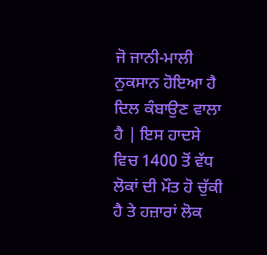ਜੋ ਜਾਨੀ-ਮਾਲੀ ਨੁਕਸਾਨ ਹੋਇਆ ਹੈ ਦਿਲ ਕੰਬਾਉਣ ਵਾਲਾ ਹੈ | ਇਸ ਹਾਦਸੇ ਵਿਚ 1400 ਤੋਂ ਵੱਧ ਲੋਕਾਂ ਦੀ ਮੌਤ ਹੋ ਚੁੱਕੀ ਹੈ ਤੇ ਹਜ਼ਾਰਾਂ ਲੋਕ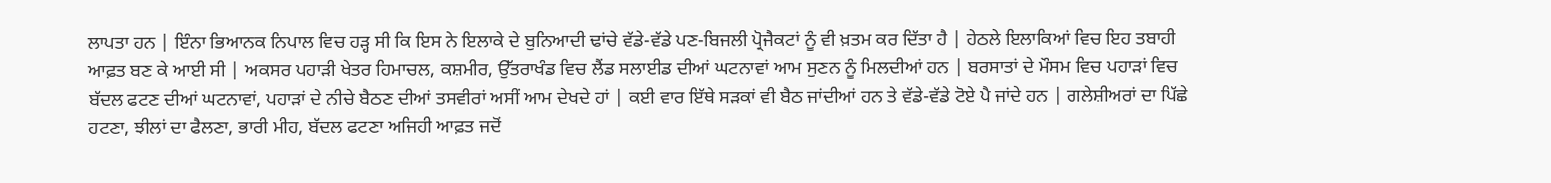ਲਾਪਤਾ ਹਨ | ਇੰਨਾ ਭਿਆਨਕ ਨਿਪਾਲ ਵਿਚ ਹੜ੍ਹ ਸੀ ਕਿ ਇਸ ਨੇ ਇਲਾਕੇ ਦੇ ਬੁਨਿਆਦੀ ਢਾਂਚੇ ਵੱਡੇ-ਵੱਡੇ ਪਣ-ਬਿਜਲੀ ਪ੍ਰੋਜੈਕਟਾਂ ਨੂੰ ਵੀ ਖ਼ਤਮ ਕਰ ਦਿੱਤਾ ਹੈ | ਹੇਠਲੇ ਇਲਾਕਿਆਂ ਵਿਚ ਇਹ ਤਬਾਹੀ ਆਫ਼ਤ ਬਣ ਕੇ ਆਈ ਸੀ | ਅਕਸਰ ਪਹਾੜੀ ਖੇਤਰ ਹਿਮਾਚਲ, ਕਸ਼ਮੀਰ, ਉੱਤਰਾਖੰਡ ਵਿਚ ਲੈਂਡ ਸਲਾਈਡ ਦੀਆਂ ਘਟਨਾਵਾਂ ਆਮ ਸੁਣਨ ਨੂੰ ਮਿਲਦੀਆਂ ਹਨ | ਬਰਸਾਤਾਂ ਦੇ ਮੌਸਮ ਵਿਚ ਪਹਾੜਾਂ ਵਿਚ ਬੱਦਲ ਫਟਣ ਦੀਆਂ ਘਟਨਾਵਾਂ, ਪਹਾੜਾਂ ਦੇ ਨੀਚੇ ਬੈਠਣ ਦੀਆਂ ਤਸਵੀਰਾਂ ਅਸੀਂ ਆਮ ਦੇਖਦੇ ਹਾਂ | ਕਈ ਵਾਰ ਇੱਥੇ ਸੜਕਾਂ ਵੀ ਬੈਠ ਜਾਂਦੀਆਂ ਹਨ ਤੇ ਵੱਡੇ-ਵੱਡੇ ਟੋਏ ਪੈ ਜਾਂਦੇ ਹਨ | ਗਲੇਸ਼ੀਅਰਾਂ ਦਾ ਪਿੱਛੇ ਹਟਣਾ, ਝੀਲਾਂ ਦਾ ਫੈਲਣਾ, ਭਾਰੀ ਮੀਹ, ਬੱਦਲ ਫਟਣਾ ਅਜਿਹੀ ਆਫ਼ਤ ਜਦੋਂ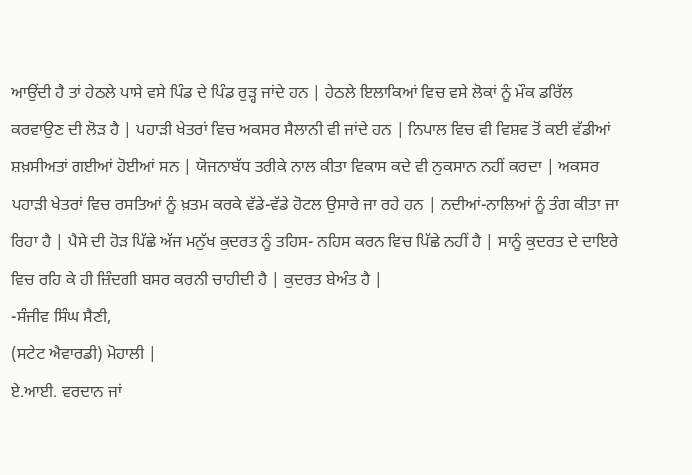ਆਉਂਦੀ ਹੈ ਤਾਂ ਹੇਠਲੇ ਪਾਸੇ ਵਸੇ ਪਿੰਡ ਦੇ ਪਿੰਡ ਰੁੜ੍ਹ ਜਾਂਦੇ ਹਨ | ਹੇਠਲੇ ਇਲਾਕਿਆਂ ਵਿਚ ਵਸੇ ਲੋਕਾਂ ਨੂੰ ਮੌਕ ਡਰਿੱਲ ਕਰਵਾਉਣ ਦੀ ਲੋੜ ਹੈ | ਪਹਾੜੀ ਖੇਤਰਾਂ ਵਿਚ ਅਕਸਰ ਸੈਲਾਨੀ ਵੀ ਜਾਂਦੇ ਹਨ | ਨਿਪਾਲ ਵਿਚ ਵੀ ਵਿਸ਼ਵ ਤੋਂ ਕਈ ਵੱਡੀਆਂ ਸ਼ਖ਼ਸੀਅਤਾਂ ਗਈਆਂ ਹੋਈਆਂ ਸਨ | ਯੋਜਨਾਬੱਧ ਤਰੀਕੇ ਨਾਲ ਕੀਤਾ ਵਿਕਾਸ ਕਦੇ ਵੀ ਨੁਕਸਾਨ ਨਹੀਂ ਕਰਦਾ | ਅਕਸਰ ਪਹਾੜੀ ਖੇਤਰਾਂ ਵਿਚ ਰਸਤਿਆਂ ਨੂੰ ਖ਼ਤਮ ਕਰਕੇ ਵੱਡੇ-ਵੱਡੇ ਹੋਟਲ ਉਸਾਰੇ ਜਾ ਰਹੇ ਹਨ | ਨਦੀਆਂ-ਨਾਲਿਆਂ ਨੂੰ ਤੰਗ ਕੀਤਾ ਜਾ ਰਿਹਾ ਹੈ | ਪੈਸੇ ਦੀ ਹੋੜ ਪਿੱਛੇ ਅੱਜ ਮਨੁੱਖ ਕੁਦਰਤ ਨੂੰ ਤਹਿਸ- ਨਹਿਸ ਕਰਨ ਵਿਚ ਪਿੱਛੇ ਨਹੀਂ ਹੈ | ਸਾਨੂੰ ਕੁਦਰਤ ਦੇ ਦਾਇਰੇ ਵਿਚ ਰਹਿ ਕੇ ਹੀ ਜ਼ਿੰਦਗੀ ਬਸਰ ਕਰਨੀ ਚਾਹੀਦੀ ਹੈ | ਕੁਦਰਤ ਬੇਅੰਤ ਹੈ |
-ਸੰਜੀਵ ਸਿੰਘ ਸੈਣੀ,
(ਸਟੇਟ ਐਵਾਰਡੀ) ਮੋਹਾਲੀ |
ਏ.ਆਈ. ਵਰਦਾਨ ਜਾਂ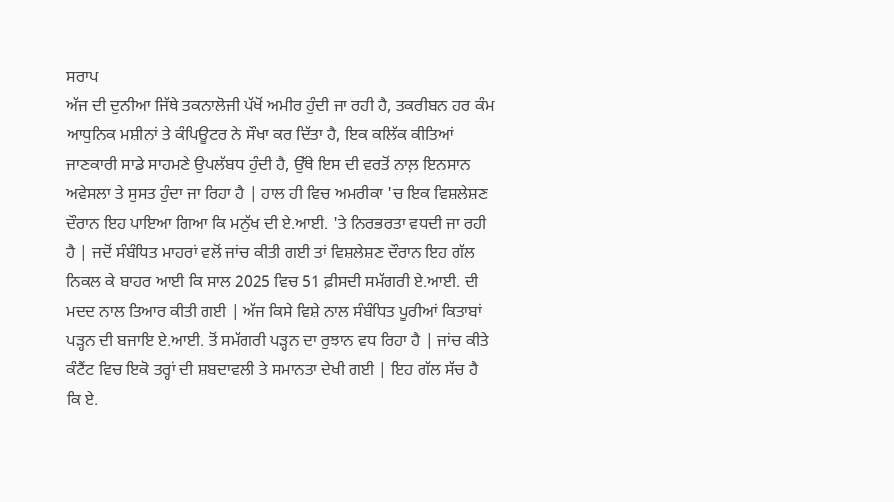ਸਰਾਪ
ਅੱਜ ਦੀ ਦੁਨੀਆ ਜਿੱਥੇ ਤਕਨਾਲੋਜੀ ਪੱਖੋਂ ਅਮੀਰ ਹੁੰਦੀ ਜਾ ਰਹੀ ਹੈ, ਤਕਰੀਬਨ ਹਰ ਕੰਮ ਆਧੁਨਿਕ ਮਸ਼ੀਨਾਂ ਤੇ ਕੰਪਿਊਟਰ ਨੇ ਸੌਖਾ ਕਰ ਦਿੱਤਾ ਹੈ, ਇਕ ਕਲਿੱਕ ਕੀਤਿਆਂ ਜਾਣਕਾਰੀ ਸਾਡੇ ਸਾਹਮਣੇ ਉਪਲੱਬਧ ਹੁੰਦੀ ਹੈ, ਉੱਥੇ ਇਸ ਦੀ ਵਰਤੋਂ ਨਾਲ਼ ਇਨਸਾਨ ਅਵੇਸਲਾ ਤੇ ਸੁਸਤ ਹੁੰਦਾ ਜਾ ਰਿਹਾ ਹੈ | ਹਾਲ ਹੀ ਵਿਚ ਅਮਰੀਕਾ 'ਚ ਇਕ ਵਿਸ਼ਲੇਸ਼ਣ ਦੌਰਾਨ ਇਹ ਪਾਇਆ ਗਿਆ ਕਿ ਮਨੁੱਖ ਦੀ ਏ.ਆਈ. 'ਤੇ ਨਿਰਭਰਤਾ ਵਧਦੀ ਜਾ ਰਹੀ ਹੈ | ਜਦੋਂ ਸੰਬੰਧਿਤ ਮਾਹਰਾਂ ਵਲੋਂ ਜਾਂਚ ਕੀਤੀ ਗਈ ਤਾਂ ਵਿਸ਼ਲੇਸ਼ਣ ਦੌਰਾਨ ਇਹ ਗੱਲ ਨਿਕਲ ਕੇ ਬਾਹਰ ਆਈ ਕਿ ਸਾਲ 2025 ਵਿਚ 51 ਫ਼ੀਸਦੀ ਸਮੱਗਰੀ ਏ.ਆਈ. ਦੀ ਮਦਦ ਨਾਲ ਤਿਆਰ ਕੀਤੀ ਗਈ | ਅੱਜ ਕਿਸੇ ਵਿਸ਼ੇ ਨਾਲ ਸੰਬੰਧਿਤ ਪੂਰੀਆਂ ਕਿਤਾਬਾਂ ਪੜ੍ਹਨ ਦੀ ਬਜਾਇ ਏ.ਆਈ. ਤੋਂ ਸਮੱਗਰੀ ਪੜ੍ਹਨ ਦਾ ਰੁਝਾਨ ਵਧ ਰਿਹਾ ਹੈ | ਜਾਂਚ ਕੀਤੇ ਕੰਟੈਂਟ ਵਿਚ ਇਕੋ ਤਰ੍ਹਾਂ ਦੀ ਸ਼ਬਦਾਵਲੀ ਤੇ ਸਮਾਨਤਾ ਦੇਖੀ ਗਈ | ਇਹ ਗੱਲ ਸੱਚ ਹੈ ਕਿ ਏ.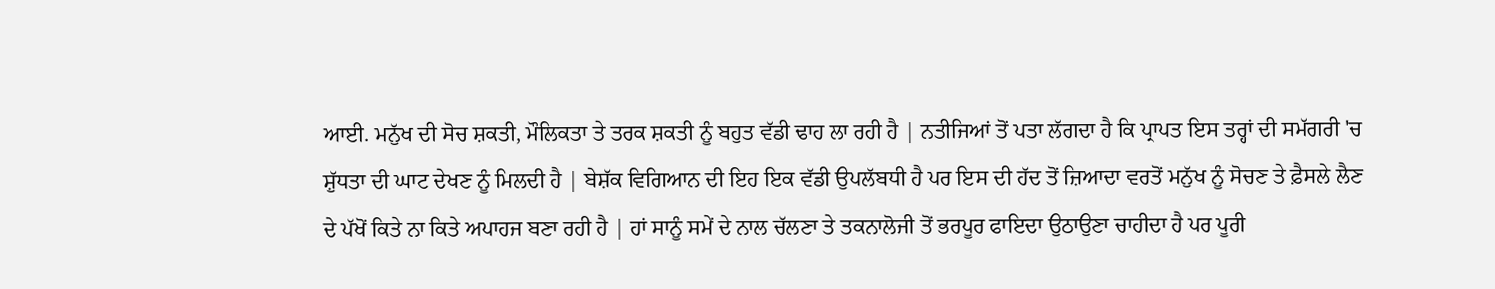ਆਈ. ਮਨੁੱਖ ਦੀ ਸੋਚ ਸ਼ਕਤੀ, ਮੌਲਿਕਤਾ ਤੇ ਤਰਕ ਸ਼ਕਤੀ ਨੂੰ ਬਹੁਤ ਵੱਡੀ ਢਾਹ ਲਾ ਰਹੀ ਹੈ | ਨਤੀਜਿਆਂ ਤੋਂ ਪਤਾ ਲੱਗਦਾ ਹੈ ਕਿ ਪ੍ਰਾਪਤ ਇਸ ਤਰ੍ਹਾਂ ਦੀ ਸਮੱਗਰੀ 'ਚ ਸ਼ੁੱਧਤਾ ਦੀ ਘਾਟ ਦੇਖਣ ਨੂੰ ਮਿਲਦੀ ਹੈ | ਬੇਸ਼ੱਕ ਵਿਗਿਆਨ ਦੀ ਇਹ ਇਕ ਵੱਡੀ ਉਪਲੱਬਧੀ ਹੈ ਪਰ ਇਸ ਦੀ ਹੱਦ ਤੋਂ ਜ਼ਿਆਦਾ ਵਰਤੋਂ ਮਨੁੱਖ ਨੂੰ ਸੋਚਣ ਤੇ ਫ਼ੈਸਲੇ ਲੈਣ ਦੇ ਪੱਖੋਂ ਕਿਤੇ ਨਾ ਕਿਤੇ ਅਪਾਹਜ ਬਣਾ ਰਹੀ ਹੈ | ਹਾਂ ਸਾਨੂੰ ਸਮੇਂ ਦੇ ਨਾਲ ਚੱਲਣਾ ਤੇ ਤਕਨਾਲੋਜੀ ਤੋਂ ਭਰਪੂਰ ਫਾਇਦਾ ਉਠਾਉਣਾ ਚਾਹੀਦਾ ਹੈ ਪਰ ਪੂਰੀ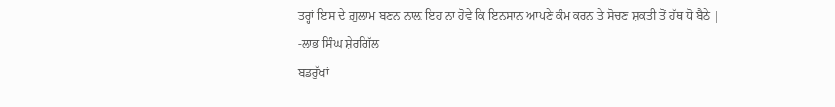ਤਰ੍ਹਾਂ ਇਸ ਦੇ ਗ਼ੁਲਾਮ ਬਣਨ ਨਾਲ਼ ਇਹ ਨਾ ਹੋਵੇ ਕਿ ਇਨਸਾਨ ਆਪਣੇ ਕੰਮ ਕਰਨ ਤੇ ਸੋਚਣ ਸ਼ਕਤੀ ਤੋਂ ਹੱਥ ਧੋ ਬੈਠੇ |
-ਲਾਭ ਸਿੰਘ ਸ਼ੇਰਗਿੱਲ
ਬਡਰੁੱਖਾਂ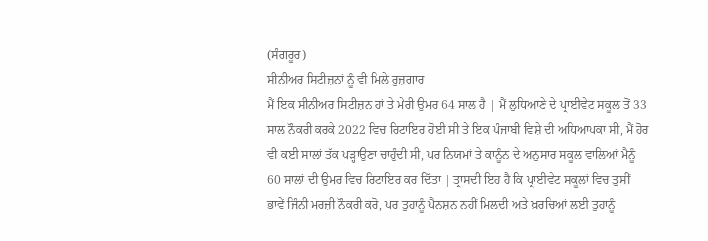(ਸੰਗਰੂਰ)
ਸੀਨੀਅਰ ਸਿਟੀਜ਼ਨਾਂ ਨੂੰ ਵੀ ਮਿਲੇ ਰੁਜ਼ਗਾਰ
ਮੈਂ ਇਕ ਸੀਨੀਅਰ ਸਿਟੀਜ਼ਨ ਹਾਂ ਤੇ ਮੇਰੀ ਉਮਰ 64 ਸਾਲ ਹੈ | ਮੈਂ ਲੁਧਿਆਣੇ ਦੇ ਪ੍ਰਾਈਵੇਟ ਸਕੂਲ ਤੋਂ 33 ਸਾਲ ਨੌਕਰੀ ਕਰਕੇ 2022 ਵਿਚ ਰਿਟਾਇਰ ਹੋਈ ਸੀ ਤੇ ਇਕ ਪੰਜਾਬੀ ਵਿਸ਼ੇ ਦੀ ਅਧਿਆਪਕਾ ਸੀ, ਮੈਂ ਹੋਰ ਵੀ ਕਈ ਸਾਲਾਂ ਤੱਕ ਪੜ੍ਹਾਉਣਾ ਚਾਹੁੰਦੀ ਸੀ, ਪਰ ਨਿਯਮਾਂ ਤੇ ਕਾਨੂੰਨ ਦੇ ਅਨੁਸਾਰ ਸਕੂਲ ਵਾਲਿਆਂ ਮੈਨੂੰ 60 ਸਾਲਾਂ ਦੀ ਉਮਰ ਵਿਚ ਰਿਟਾਇਰ ਕਰ ਦਿੱਤਾ | ਤ੍ਰਾਸਦੀ ਇਹ ਹੈ ਕਿ ਪ੍ਰਾਈਵੇਟ ਸਕੂਲਾਂ ਵਿਚ ਤੁਸੀਂ ਭਾਵੇਂ ਜਿੰਨੀ ਮਰਜ਼ੀ ਨੌਕਰੀ ਕਰੋ, ਪਰ ਤੁਹਾਨੂੰ ਪੈਨਸ਼ਨ ਨਹੀਂ ਮਿਲਦੀ ਅਤੇ ਖ਼ਰਚਿਆਂ ਲਈ ਤੁਹਾਨੂੰ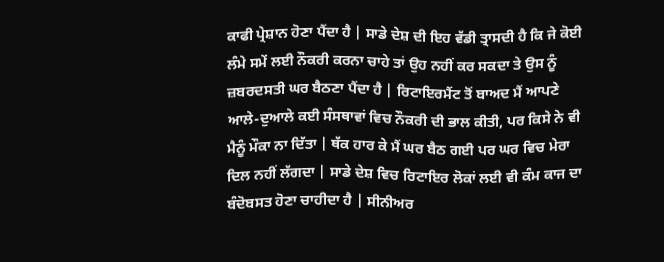ਕਾਫੀ ਪ੍ਰੇਸ਼ਾਨ ਹੋਣਾ ਪੈਂਦਾ ਹੈ | ਸਾਡੇ ਦੇਸ਼ ਦੀ ਇਹ ਵੱਡੀ ਤ੍ਰਾਸਦੀ ਹੈ ਕਿ ਜੇ ਕੋਈ ਲੰਮੇ ਸਮੇਂ ਲਈ ਨੌਕਰੀ ਕਰਨਾ ਚਾਹੇ ਤਾਂ ਉਹ ਨਹੀਂ ਕਰ ਸਕਦਾ ਤੇ ਉਸ ਨੂੰ ਜ਼ਬਰਦਸਤੀ ਘਰ ਬੈਠਣਾ ਪੈਂਦਾ ਹੈ | ਰਿਟਾਇਰਮੈਂਟ ਤੋਂ ਬਾਅਦ ਮੈਂ ਆਪਣੇ ਆਲੇ-ਦੁਆਲੇ ਕਈ ਸੰਸਥਾਵਾਂ ਵਿਚ ਨੌਕਰੀ ਦੀ ਭਾਲ ਕੀਤੀ, ਪਰ ਕਿਸੇ ਨੇ ਵੀ ਮੈਨੂੰ ਮੌਕਾ ਨਾ ਦਿੱਤਾ | ਥੱਕ ਹਾਰ ਕੇ ਮੈਂ ਘਰ ਬੈਠ ਗਈ ਪਰ ਘਰ ਵਿਚ ਮੇਰਾ ਦਿਲ ਨਹੀਂ ਲੱਗਦਾ | ਸਾਡੇ ਦੇਸ਼ ਵਿਚ ਰਿਟਾਇਰ ਲੋਕਾਂ ਲਈ ਵੀ ਕੰਮ ਕਾਜ ਦਾ ਬੰਦੋਬਸਤ ਹੋਣਾ ਚਾਹੀਦਾ ਹੈ | ਸੀਨੀਅਰ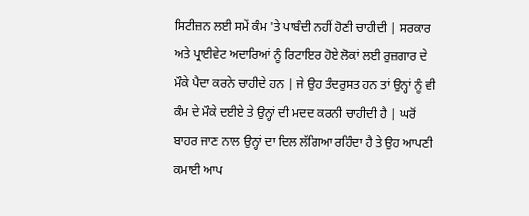ਸਿਟੀਜ਼ਨ ਲਈ ਸਮੇਂ ਕੰਮ 'ਤੇ ਪਾਬੰਦੀ ਨਹੀਂ ਹੋਣੀ ਚਾਹੀਦੀ | ਸਰਕਾਰ ਅਤੇ ਪ੍ਰਾਈਵੇਟ ਅਦਾਰਿਆਂ ਨੂੰ ਰਿਟਾਇਰ ਹੋਏ ਲੋਕਾਂ ਲਈ ਰੁਜ਼ਗਾਰ ਦੇ ਮੌਕੇ ਪੈਦਾ ਕਰਨੇ ਚਾਹੀਦੇ ਹਨ | ਜੇ ਉਹ ਤੰਦਰੁਸਤ ਹਨ ਤਾਂ ਉਨ੍ਹਾਂ ਨੂੰ ਵੀ ਕੰਮ ਦੇ ਮੌਕੇ ਦਈਏ ਤੇ ਉਨ੍ਹਾਂ ਦੀ ਮਦਦ ਕਰਨੀ ਚਾਹੀਦੀ ਹੈ | ਘਰੋਂ ਬਾਹਰ ਜਾਣ ਨਾਲ ਉਨ੍ਹਾਂ ਦਾ ਦਿਲ ਲੱਗਿਆ ਰਹਿੰਦਾ ਹੈ ਤੇ ਉਹ ਆਪਣੀ ਕਮਾਈ ਆਪ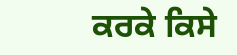ਕਰਕੇ ਕਿਸੇ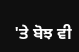'ਤੇ ਬੋਝ ਵੀ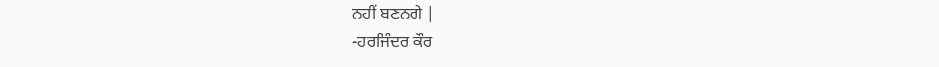ਨਹੀਂ ਬਣਨਗੇ |
-ਹਰਜਿੰਦਰ ਕੌਰ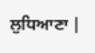ਲੁਧਿਆਣਾ |